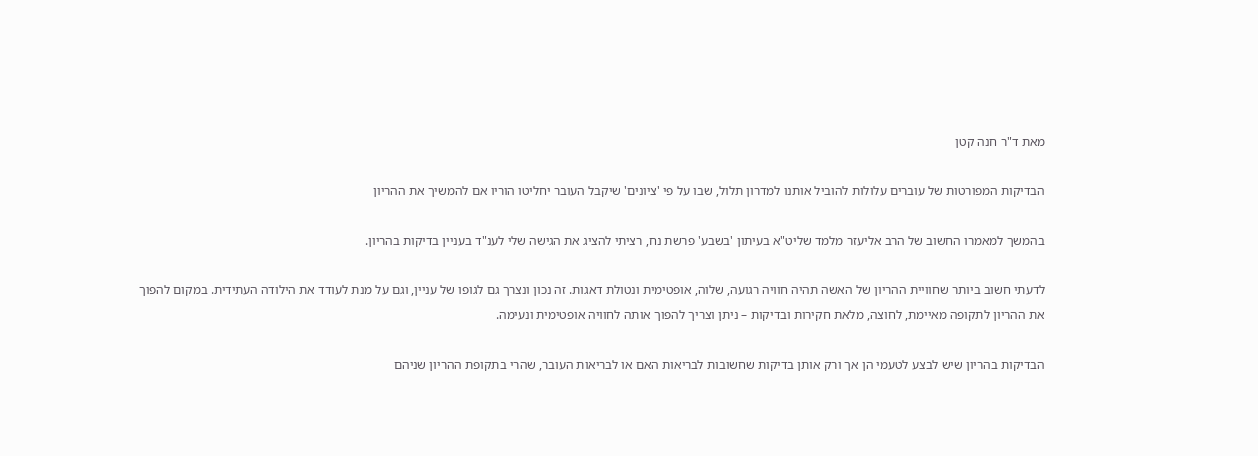מאת ד"ר חנה קטן

הבדיקות המפורטות של עוברים עלולות להוביל אותנו למדרון תלול, שבו על פי 'ציונים' שיקבל העובר יחליטו הוריו אם להמשיך את ההריון

בהמשך למאמרו החשוב של הרב אליעזר מלמד שליט"א בעיתון 'בשבע' פרשת נח, רציתי להציג את הגישה שלי לענ"ד בעניין בדיקות בהריון.

לדעתי חשוב ביותר שחוויית ההריון של האשה תהיה חוויה רגועה, שלוה, אופטימית ונטולת דאגות. זה נכון ונצרך גם לגופו של עניין, וגם על מנת לעודד את הילודה העתידית. במקום להפוך את ההריון לתקופה מאיימת, לחוצה, מלאת חקירות ובדיקות – ניתן וצריך להפוך אותה לחוויה אופטימית ונעימה.

הבדיקות בהריון שיש לבצע לטעמי הן אך ורק אותן בדיקות שחשובות לבריאות האם או לבריאות העובר, שהרי בתקופת ההריון שניהם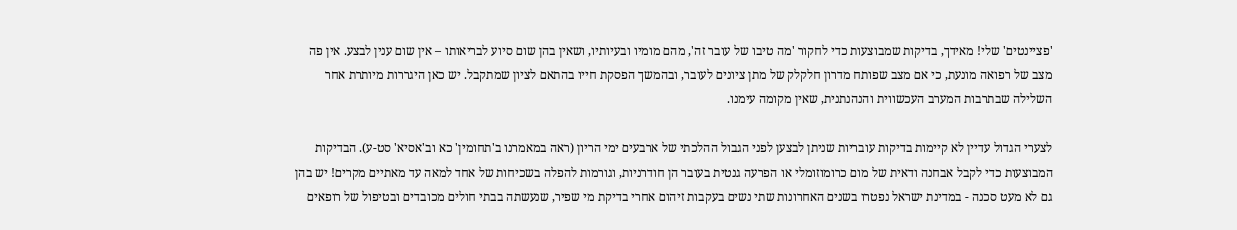'פציינטים' שלי! מאידך, בדיקות שמבוצעות כדי לחקור 'מה טיבו של עובר זה', מהם מומיו ובעיותיו, ושאין בהן שום סיוע לבריאותו – אין שום ענין לבצע. אין פה מצב של רפואה מונעת, כי אם מצב שפותח מדרון חלקלק של מתן ציונים לעובר, ובהמשך הפסקת חייו בהתאם לציון שמתקבל. יש כאן היגררות מיותרת אחר השלילה שבתרבות המערב העכשווית והנהנתנית, שאין מקומה עימנו.

לצערי הגדול עדיין לא קיימות בדיקות עובריות שניתן לבצען לפני הגבול ההלכתי של ארבעים ימי הריון (ראה במאמרנו ב'תחומין' כא וב'אסיא' סט-ע). הבדיקות המבוצעות כדי לקבל אבחנה ודאית של מום כרומוזומלי או הפרעה גנטית בעובר הן חודרניות, וגורמות להפלה בשכיחות של אחד למאה עד מאתיים מקרים! יש בהן גם לא מעט סכנה - במדינת ישראל נפטרו בשנים האחרונות שתי נשים בעקבות זיהום אחרי בדיקת מי שפיר, שנעשתה בבתי חולים מכובדים ובטיפול של רופאים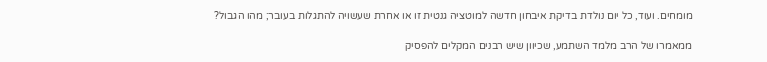מומחים. ועוד, כל יום נולדת בדיקת איבחון חדשה למוטציה גנטית זו או אחרת שעשויה להתגלות בעובר; מהו הגבול?

ממאמרו של הרב מלמד השתמע, שכיוון שיש רבנים המקלים להפסיק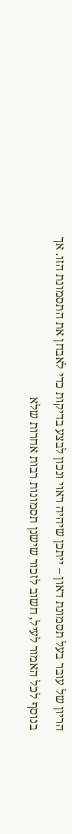הריון של עובר בעל תסמונת דאון – ייתכן שיהיה ראוי ונכון לבצע בדיקות כדי לאבחן את התסמונת הזו. אך בנוסף לכל האמור לעיל, חשוב לזכור שישנן תסמונות רבות אחרות שלא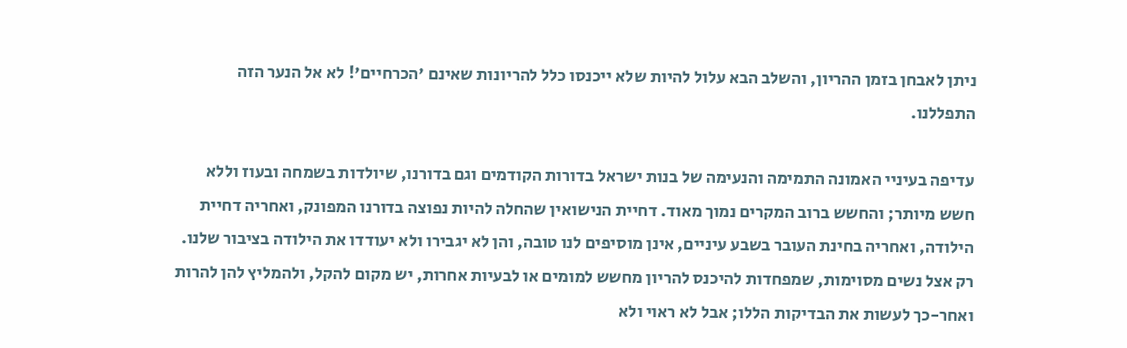ניתן לאבחן בזמן ההריון, והשלב הבא עלול להיות שלא ייכנסו כלל להריונות שאינם 'הכרחיים'! לא אל הנער הזה התפללנו.

עדיפה בעיניי האמונה התמימה והנעימה של בנות ישראל בדורות הקודמים וגם בדורנו, שיולדות בשמחה ובעוז וללא חשש מיותר; והחשש ברוב המקרים נמוך מאוד. דחיית הנישואין שהחלה להיות נפוצה בדורנו המפונק, ואחריה דחיית הילודה, ואחריה בחינת העובר בשבע עיניים, אינן מוסיפים לנו טובה, והן לא יגבירו ולא יעודדו את הילודה בציבור שלנו. רק אצל נשים מסוימות, שמפחדות להיכנס להריון מחשש למומים או לבעיות אחרות, יש מקום להקל, ולהמליץ להן להרות ואחר-כך לעשות את הבדיקות הללו; אבל לא ראוי ולא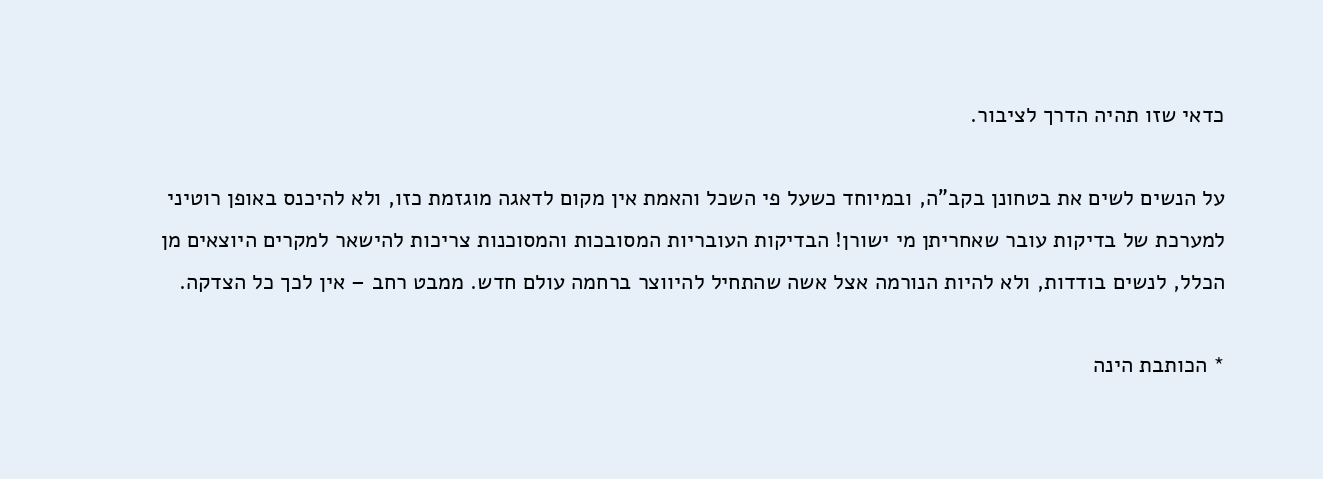כדאי שזו תהיה הדרך לציבור.

על הנשים לשים את בטחונן בקב"ה, ובמיוחד כשעל פי השכל והאמת אין מקום לדאגה מוגזמת כזו, ולא להיכנס באופן רוטיני למערכת של בדיקות עובר שאחריתן מי ישורן! הבדיקות העובריות המסובכות והמסוכנות צריכות להישאר למקרים היוצאים מן הכלל, לנשים בודדות, ולא להיות הנורמה אצל אשה שהתחיל להיווצר ברחמה עולם חדש. ממבט רחב – אין לכך כל הצדקה.

* הכותבת הינה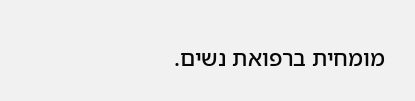מומחית ברפואת נשים.